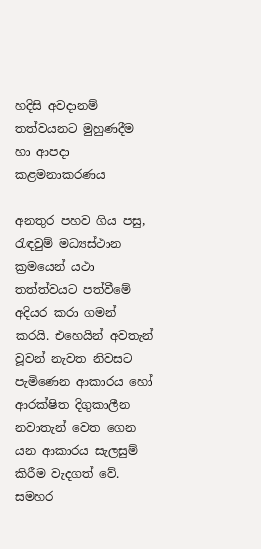හදිසි අවදානම් තත්වයනට මුහුණදීම හා ආපදා කළමනාකරණය

අනතුර පහව ගිය පසු, රැඳවුම් මධ්‍යස්ථාන ක්‍රමයෙන් යථා තත්ත්වයට පත්වීමේ අදියර කරා ගමන් කරයි. එහෙයින් අවතැන් වූවන් නැවත නිවසට පැමිණෙන ආකාරය හෝ ආරක්ෂිත දිගුකාලීන නවාතැන් වෙත ගෙන යන ආකාරය සැලසුම් කිරීම වැදගත් වේ. සමහර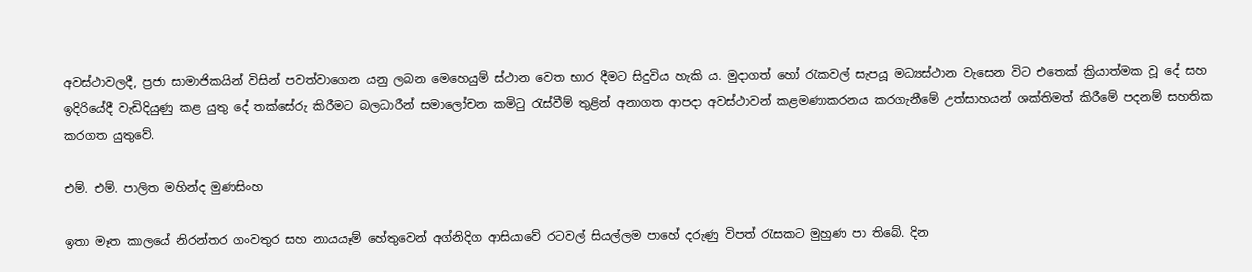අවස්ථාවලදී, ප්‍රජා සාමාජිකයින් විසින් පවත්වාගෙන යනු ලබන මෙහෙයුම් ස්ථාන වෙත භාර දීමට සිදුවිය හැකි ය. මුදාගත් හෝ රැකවල් සැපයූ මධ්‍යස්ථාන වැසෙන විට එතෙක් ක්‍රියාත්මක වූ දේ සහ ඉදිරියේදී වැඩිදියුණු කළ යුතු දේ තක්සේරු කිරීමට බලධාරීන් සමාලෝචන කමිටු රැස්වීම් තුළින් අනාගත ආපදා අවස්ථාවන් කළමණාකරනය කරගැනීමේ උත්සාහයන් ශක්තිමත් කිරීමේ පදනම් සහතික කරගත යුතුවේ.

එම්. එම්. පාලිත මහින්ද මුණසිංහ

ඉතා මෑත කාලයේ නිරන්තර ගංවතුර සහ නායයෑම් හේතුවෙන් අග්නිදිග ආසියාවේ රටවල් සියල්ලම පාහේ දරුණු විපත් රැසකට මුහුණ පා තිබේ. දින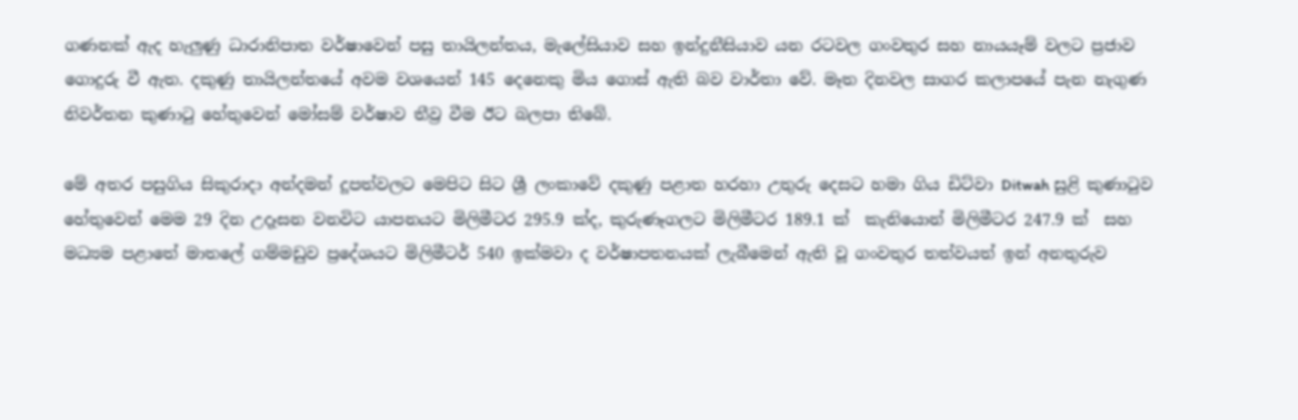ගණනක් ඇද හැලුණු ධාරානිපාත වර්ෂාවෙන් පසු තායිලන්තය, මැලේසියාව සහ ඉන්දුනීසියාව යන රටවල ගංවතුර සහ නායයෑම් වලට ප්‍රජාව ගොදුරු වී ඇත. දකුණු තායිලන්තයේ අවම වශයෙන් 145 දෙනෙකු මිය ගොස් ඇති බව වාර්තා වේ. මෑත දිනවල සාගර කලාපයේ පැන නැගුණ නිවර්තන කුණාටු හේතුවෙන් මෝසම් වර්ෂාව තීව්‍ර වීම ඊට බලපා තිබේ.

මේ අතර පසුගිය සිකුරාදා අන්දමන් දූපත්වලට මෙපිට සිට ශ්‍රී ලංකාවේ දකුණු පළාත හරහා උතුරු දෙසට හමා ගිය ඩිට්වා Ditwah සුළි කුණාටුව හේතුවෙන් මෙම 29 දින උදෑසන වනවිට යාපනයට මිලිමීටර 295.9 ක්ද, කුරුණෑගලට මිලිමීටර 189.1 ක්  කැනියොන් මිලිමීටර 247.9 ක්  සහ මධ්‍යම පළාතේ මාතලේ ගම්මඩුව ප්‍රදේශයට මිලිමීටර් 540 ඉක්මවා ද වර්ෂාපතනයක් ලැබීමෙන් ඇති වූ ගංවතුර තත්වයත් ඉන් අනතුරුව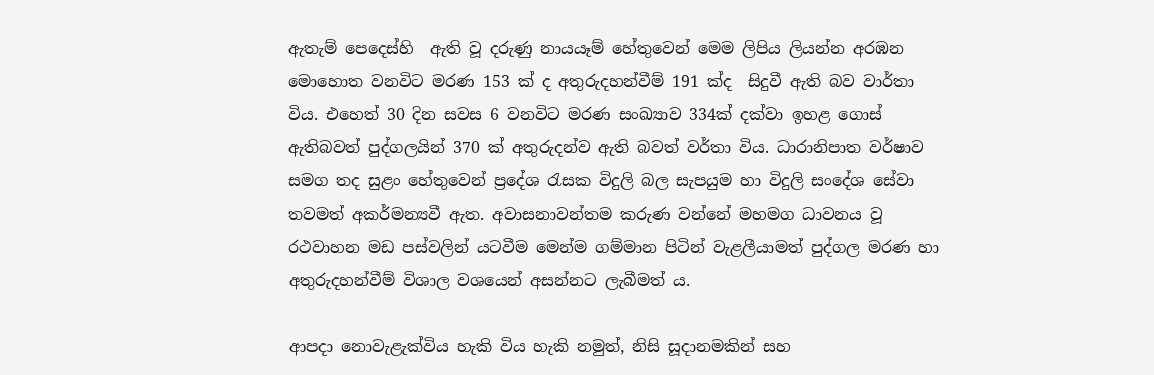ඇතැම් පෙදෙස්හි  ඇති වූ දරුණු නායයෑම් හේතුවෙන් මෙම ලිපිය ලියන්න අරඹන මොහොත වනවිට මරණ 153 ක් ද අතුරුදහන්වීම් 191 ක්ද  සිදුවී ඇති බව වාර්තා විය. එහෙත් 30 දින සවස 6 වනවිට මරණ සංඛ්‍යාව 334ක් දක්වා ඉහළ ගොස් ඇතිබවත් පුද්ගලයින් 370 ක් අතුරුදන්ව ඇති බවත් වර්තා විය. ධාරානිපාත වර්ෂාව සමග තද සුළං හේතුවෙන් ප්‍රදේශ රැසක විදුලි බල සැපයුම හා විදුලි සංදේශ සේවා තවමත් අකර්මන්‍යවී ඇත. අවාසනාවන්තම කරුණ වන්නේ මහමග ධාවනය වූ රථවාහන මඩ පස්වලින් යටවීම මෙන්ම ගම්මාන පිටින් වැළලීයාමත් පුද්ගල මරණ හා  අතුරුදහන්වීම් විශාල වශයෙන් අසන්නට ලැබීමත් ය.

ආපදා නොවැළැක්විය හැකි විය හැකි නමුත්, නිසි සූදානමකින් සහ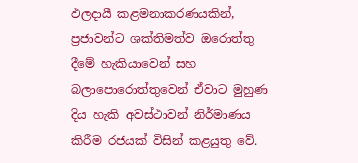ඵලදායී කළමනාකරණයකින්, ප්‍රජාවන්ට ශක්තිමත්ව ඔරොත්තු දීමේ හැකියාවෙන් සහ බලාපොරොත්තුවෙන් ඒවාට මුහුණ දිය හැකි අවස්ථාවන් නිර්මාණය කිරීම රජයක් විසින් කළයුතු වේ.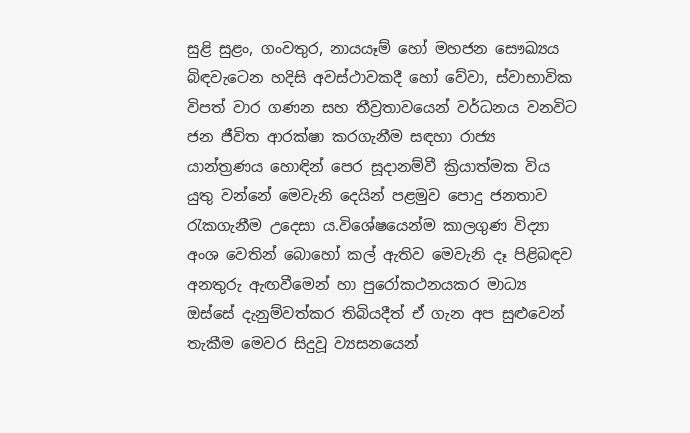සුළි සුළං, ගංවතුර, නායයෑම් හෝ මහජන සෞඛ්‍යය බිඳවැටෙන හදිසි අවස්ථාවකදී හෝ වේවා, ස්වාභාවික විපත් වාර ගණන සහ තීව්‍රතාවයෙන් වර්ධනය වනවිට ජන ජීවිත ආරක්ෂා කරගැනීම සඳහා රාජ්‍ය යාන්ත්‍රණය හොඳින් පෙර සූදානම්වී ක්‍රියාත්මක විය යුතු වන්නේ මෙවැනි දෙයින් පළමුව පොදු ජනතාව රැකගැනීම උදෙසා ය.විශේෂයෙන්ම කාලගුණ විද්‍යා අංශ වෙතින් බොහෝ කල් ඇතිව මෙවැනි දෑ පිළිබඳව අනතුරු ඇඟවීමෙන් හා පුරෝකථනයකර මාධ්‍ය ඔස්සේ දැනුම්වත්කර තිබියදීත් ඒ ගැන අප සුළුවෙන් තැකීම මෙවර සිදුවූ ව්‍යසනයෙන්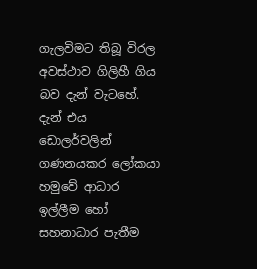ගැලවිමට තිබූ විරල අවස්ථාව ගිලිහී ගිය බව දැන් වැටහේ. දැන් එය ඩොලර්වලින් ගණනයකර ලෝකයා හමුවේ ආධාර ඉල්ලීම හෝ සහනාධාර පැතීම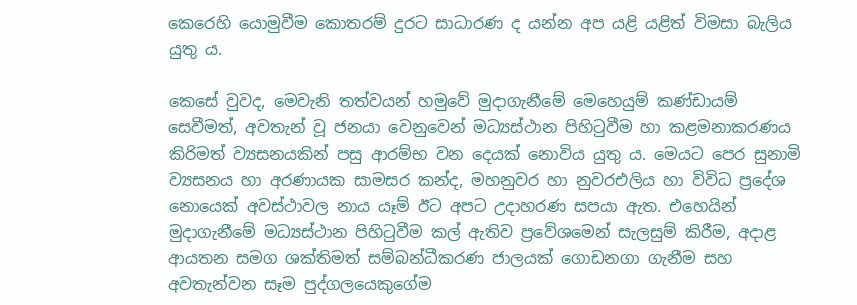කෙරෙහි යොමුවීම කොතරම් දුරට සාධාරණ ද යන්න අප යළි යළිත් විමසා බැලිය යුතු ය.

කෙසේ වුවද, මෙවැනි තත්වයන් හමුවේ මුදාගැනීමේ මෙහෙයුම් කණ්ඩායම් සෙවීමත්, අවතැන් වූ ජනයා වෙනුවෙන් මධ්‍යස්ථාන පිහිටුවීම හා කළමනාකරණය කිරිමත් ව්‍යසනයකින් පසු ආරම්භ වන දෙයක් නොවිය යුතු ය. මෙයට පෙර සුනාමි ව්‍යසනය හා අරණායක සාමසර කන්ද, මහනුවර හා නුවරඑලිය හා විවිධ ප්‍රදේශ නොයෙක් අවස්ථාවල නාය යෑම් ඊට අපට උදාහරණ සපයා ඇත. එහෙයින් මුදාගැනීමේ මධ්‍යස්ථාන පිහිටුවීම කල් ඇතිව ප්‍රවේශමෙන් සැලසුම් කිරීම, අදාළ ආයතන සමග ශක්තිමත් සම්බන්ධීකරණ ජාලයක් ගොඩනගා ගැනීම සහ අවතැන්වන සෑම පුද්ගලයෙකුගේම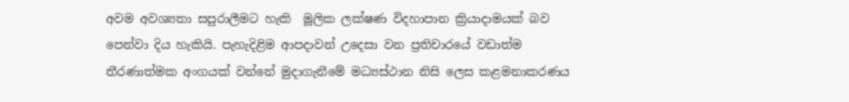අවම අවශ්‍යතා සපුරාලීමට හැකි  මූලික ලක්ෂණ විදහාපාන ක්‍රියාදාමයක් බව පෙන්වා දිය හැකියි. පැහැදිළිම ආපදාවන් උදෙසා වන ප්‍රතිචාරයේ වඩාත්ම තීරණාත්මක අංගයක් වන්නේ මුදාගැනීමේ මධ්‍යස්ථාන නිසි ලෙස කළමනාකරණය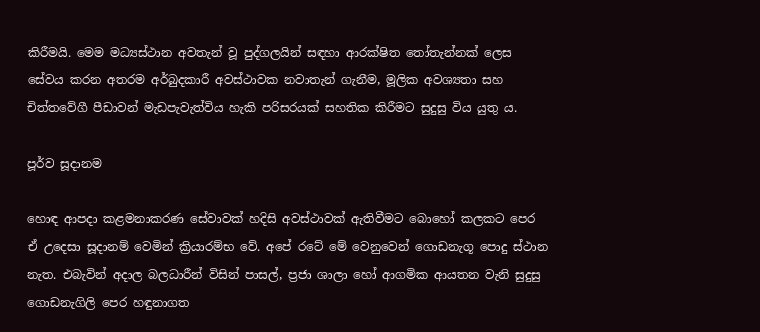කිරීමයි. මෙම මධ්‍යස්ථාන අවතැන් වූ පුද්ගලයින් සඳහා ආරක්ෂිත තෝතැන්නක් ලෙස සේවය කරන අතරම අර්බුදකාරී අවස්ථාවක නවාතැන් ගැනීම, මූලික අවශ්‍යතා සහ චිත්තවේගී පීඩාවන් මැඩපැවැත්විය හැකි පරිසරයක් සහතික කිරීමට සුදුසු විය යුතු ය.

පූර්ව සූදානම

හොඳ ආපදා කළමනාකරණ සේවාවක් හදිසි අවස්ථාවක් ඇතිවීමට බොහෝ කලකට පෙර ඒ උදෙසා සූදානම් වෙමින් ක්‍රියාරම්භ වේ. අපේ රටේ මේ වෙනුවෙන් ගොඩනැගූ පොදු ස්ථාන නැත. එබැවින් අදාල බලධාරීන් විසින් පාසල්, ප්‍රජා ශාලා හෝ ආගමික ආයතන වැනි සුදුසු ගොඩනැගිලි පෙර හඳුනාගත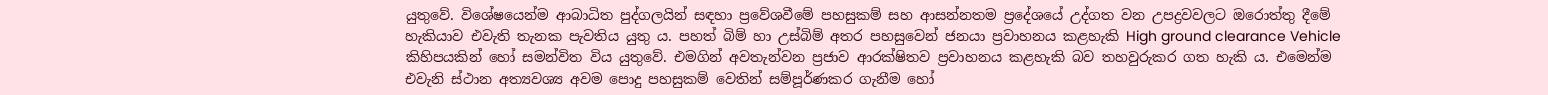යුතුවේ. විශේෂයෙන්ම ආබාධිත පුද්ගලයින් සඳහා ප්‍රවේශවීමේ පහසුකම් සහ ආසන්නතම ප්‍රදේශයේ උද්ගත වන උපද්‍රවවලට ඔරොත්තු දීමේ හැකියාව එවැති තැනක පැවතිය යුතු ය. පහත් බිම් හා උස්බිම් අතර පහසුවෙන් ජනයා ප්‍රවාහනය කළහැකි High ground clearance Vehicle කිහිපයකින් හෝ සමන්විත විය යුතුවේ. එමගින් අවතැන්වන ප්‍රජාව ආරක්ෂිතව ප්‍රවාහනය කළහැකි බව තහවුරුකර ගත හැකි ය. එමෙන්ම එවැනි ස්ථාන අත්‍යවශ්‍ය අවම පොදු පහසුකම් වෙතින් සම්පූර්ණකර ගැනීම හෝ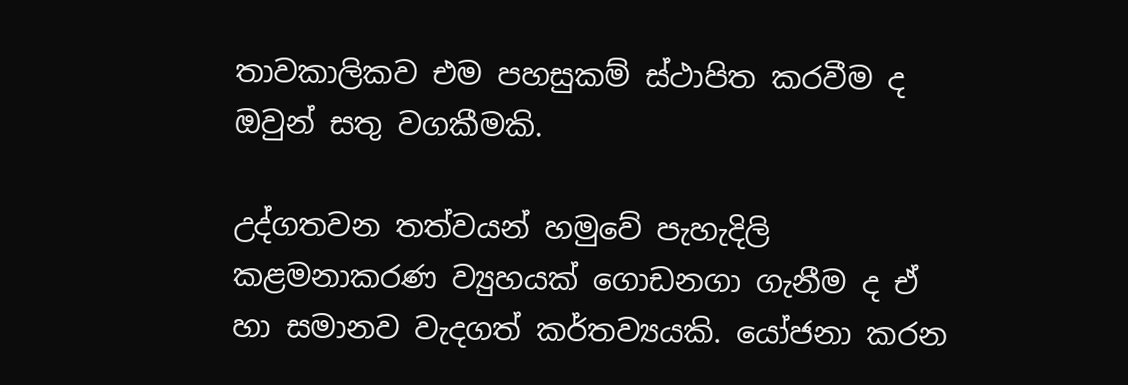තාවකාලිකව එම පහසුකම් ස්ථාපිත කරවීම ද ඔවුන් සතු වගකීමකි.

උද්ගතවන තත්වයන් හමුවේ පැහැදිලි කළමනාකරණ ව්‍යුහයක් ගොඩනගා ගැනීම ද ඒ හා සමානව වැදගත් කර්තව්‍යයකි. යෝජනා කරන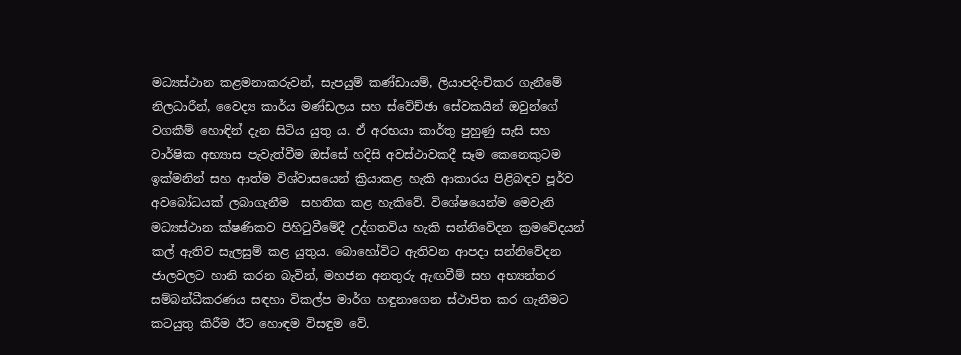මධ්‍යස්ථාන කළමනාකරුවන්, සැපයුම් කණ්ඩායම්, ලියාපදිංචිකර ගැනීමේ නිලධාරීන්, වෛද්‍ය කාර්ය මණ්ඩලය සහ ස්වේච්ඡා සේවකයින් ඔවුන්ගේ වගකීම් හොඳින් දැන සිටිය යුතු ය. ඒ අරභයා කාර්තු පුහුණු සැසි සහ වාර්ෂික අභ්‍යාස පැවැත්වීම ඔස්සේ හදිසි අවස්ථාවකදී සෑම කෙනෙකුටම ඉක්මනින් සහ ආත්ම විශ්වාසයෙන් ක්‍රියාකළ හැකි ආකාරය පිළිබඳව පූර්ව අවබෝධයක් ලබාගැනීම  සහතික කළ හැකිවේ. විශේෂයෙන්ම මෙවැනි මධ්‍යස්ථාන ක්ෂණිකව පිහිටුවීමේදී උද්ගතවිය හැකි සන්නිවේදන ක්‍රමවේදයන් කල් ඇතිව සැලසුම් කළ යුතුය. බොහෝවිට ඇතිවන ආපදා සන්නිවේදන ජාලවලට හානි කරන බැවින්, මහජන අනතුරු ඇඟවීම් සහ අභ්‍යන්තර සම්බන්ධීකරණය සඳහා විකල්ප මාර්ග හඳුනාගෙන ස්ථාපිත කර ගැනීමට කටයුතු කිරීම ඊට හොඳම විසඳුම වේ.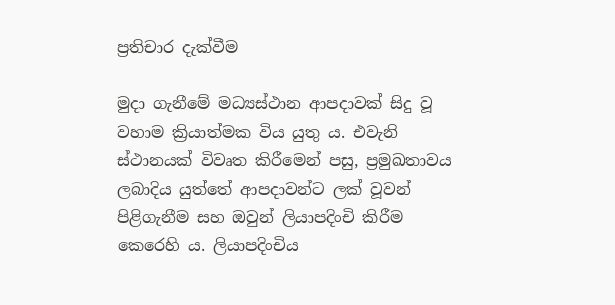ප්‍රතිචාර දැක්වීම

මුදා ගැනීමේ මධ්‍යස්ථාන ආපදාවක් සිදු වූ වහාම ක්‍රියාත්මක විය යුතු ය. එවැනි ස්ථානයක් විවෘත කිරීමෙන් පසු, ප්‍රමුඛතාවය ලබාදිය යුත්තේ ආපදාවන්ට ලක් වූවන් පිළිගැනීම සහ ඔවුන් ලියාපදිංචි කිරීම කෙරෙහි ය. ලියාපදිංචිය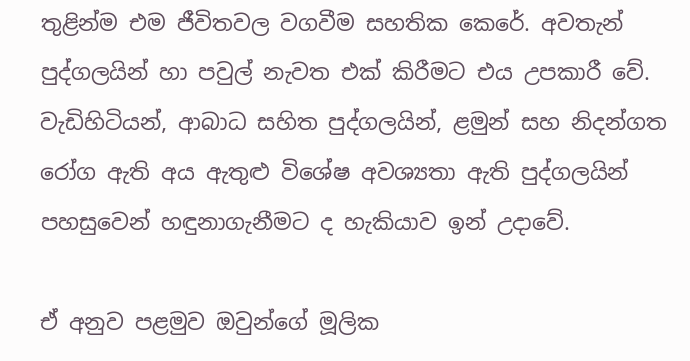තුළින්ම එම ජීවිතවල වගවීම සහතික කෙරේ. අවතැන් පුද්ගලයින් හා පවුල් නැවත එක් කිරීමට එය උපකාරී වේ. වැඩිහිටියන්, ආබාධ සහිත පුද්ගලයින්, ළමුන් සහ නිදන්ගත රෝග ඇති අය ඇතුළු විශේෂ අවශ්‍යතා ඇති පුද්ගලයින් පහසුවෙන් හඳුනාගැනීමට ද හැකියාව ඉන් උදාවේ.

ඒ අනුව පළමුව ඔවුන්ගේ මූලික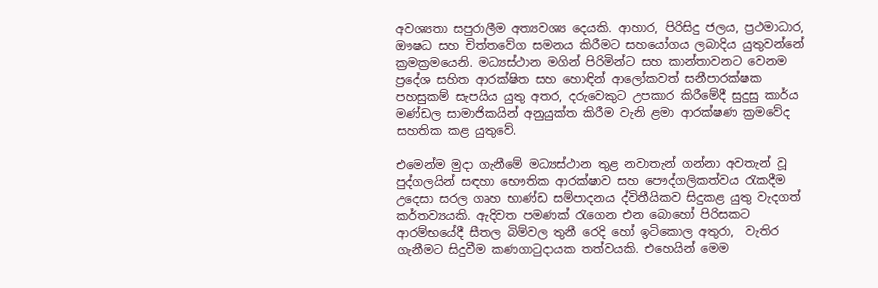අවශ්‍යතා සපුරාලීම අත්‍යවශ්‍ය දෙයකි. ආහාර, පිරිසිදු ජලය, ප්‍රථමාධාර, ඖෂධ සහ චිත්තවේග සමනය කිරීමට සහයෝගය ලබාදිය යුතුවන්නේ ක්‍රමක්‍රමයෙනි. මධ්‍යස්ථාන මගින් පිරිමින්ට සහ කාන්තාවනට වෙනම ප්‍රදේශ සහිත ආරක්ෂිත සහ හොඳින් ආලෝකවත් සනීපාරක්ෂක පහසුකම් සැපයිය යුතු අතර, දරුවෙකුට උපකාර කිරීමේදී සුදුසු කාර්ය මණ්ඩල සාමාජිකයින් අනුයුක්ත කිරීම වැනි ළමා ආරක්ෂණ ක්‍රමවේද සහතික කළ යුතුවේ.

එමෙන්ම මුදා ගැනීමේ මධ්‍යස්ථාන තුළ නවාතැන් ගන්නා අවතැන් වූ පුද්ගලයින් සඳහා භෞතික ආරක්ෂාව සහ පෞද්ගලිකත්වය රැකදීම උදෙසා සරල ගෘහ භාණ්ඩ සම්පාදනය ද්විතීයිකව සිදුකළ යුතු වැදගත් කර්තව්‍යයකි. ඇදිවත පමණක් රැගෙන එන බොහෝ පිරිසකට ආරම්භයේදී සීතල බිම්වල තුනී රෙදි හෝ ඉටිකොල අතුරා,  වැතිර ගැනීමට සිදුවීම කණගාටුදායක තත්වයකි. එහෙයින් මෙම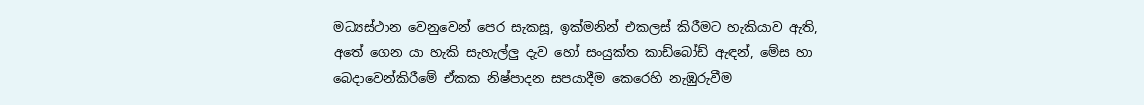මධ්‍යස්ථාන වෙනුවෙන් පෙර සැකසූ, ඉක්මනින් එකලස් කිරීමට හැකියාව ඇති, අතේ ගෙන යා හැකි සැහැල්ලු දැව හෝ සංයුක්ත කාඩ්බෝඩ් ඇඳන්, මේස හා බෙදාවෙන්කිරීමේ ඒකක නිෂ්පාදන සපයාදීම කෙරෙහි නැඹුරුවීම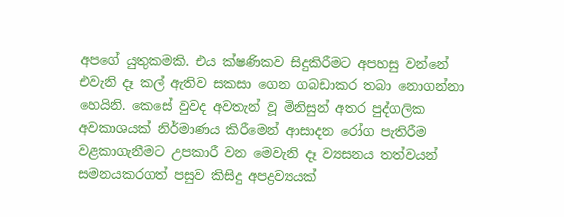අපගේ යුතුකමකි. එය ක්ෂණිකව සිදුකිරීමට අපහසු වන්නේ එවැනි දෑ කල් ඇතිව සකසා ගෙන ගබඩාකර තබා නොගන්නා හෙයිනි. කෙසේ වුවද අවතැන් වූ මිනිසුන් අතර පුද්ගලික අවකාශයක් නිර්මාණය කිරීමෙන් ආසාදන රෝග පැතිරීම වළකාගැනීමට උපකාරී වන මෙවැනි දෑ ව්‍යසනය තත්වයන් සමනයකරගත් පසුව කිසිදු අපද්‍රව්‍යයක්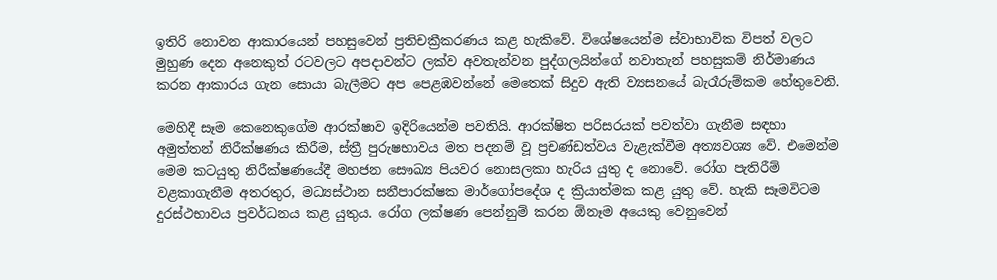ඉතිරි නොවන ආකාරයෙන් පහසුවෙන් ප්‍රතිචක්‍රීකරණය කළ හැකිවේ. විශේෂයෙන්ම ස්වාභාවික විපත් වලට මුහුණ දෙන අනෙකුත් රටවලට අපදාවන්ට ලක්ව අවතැන්වන පුද්ගලයින්ගේ නවාතැන් පහසුකම් නිර්මාණය කරන ආකාරය ගැන සොයා බැලීමට අප පෙළඹවන්නේ මෙතෙක් සිදුව ඇති ව්‍යසනයේ බැරෑරුම්කම හේතුවෙනි.

මෙහිදී සෑම කෙනෙකුගේම ආරක්ෂාව ඉදිරියෙන්ම පවතියි. ආරක්ෂිත පරිසරයක් පවත්වා ගැනීම සඳහා අමුත්තන් නිරීක්ෂණය කිරීම, ස්ත්‍රී පුරුෂභාවය මත පදනම් වූ ප්‍රචණ්ඩත්වය වැළැක්වීම අත්‍යවශ්‍ය වේ. එමෙන්ම මෙම කටයුතු නිරීක්ෂණයේදී මහජන සෞඛ්‍ය පියවර නොසලකා හැරිය යුතු ද නොවේ. රෝග පැතිරීම් වළකාගැනීම අතරතුර, මධ්‍යස්ථාන සනීපාරක්ෂක මාර්ගෝපදේශ ද ක්‍රියාත්මක කළ යුතු වේ. හැකි සෑමවිටම දුරස්ථභාවය ප්‍රවර්ධනය කළ යුතුය. රෝග ලක්ෂණ පෙන්නුම් කරන ඕනෑම අයෙකු වෙනුවෙන්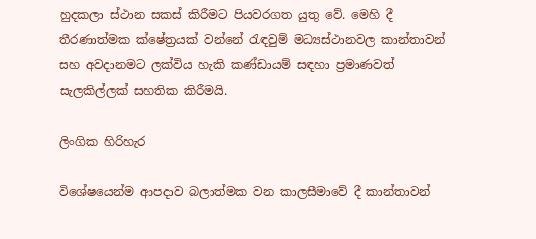හුදකලා ස්ථාන සකස් කිරීමට පියවරගත යුතු වේ. මෙහි දී තීරණාත්මක ක්ෂේත්‍රයක් වන්නේ රැඳවුම් මධ්‍යස්ථානවල කාන්තාවන් සහ අවදානමට ලක්විය හැකි කණ්ඩායම් සඳහා ප්‍රමාණවත් සැලකිල්ලක් සහතික කිරීමයි.

ලිංගික හිරිහැර

විශේෂයෙන්ම ආපදාව බලාත්මක වන කාලසීමාවේ දී කාන්තාවන්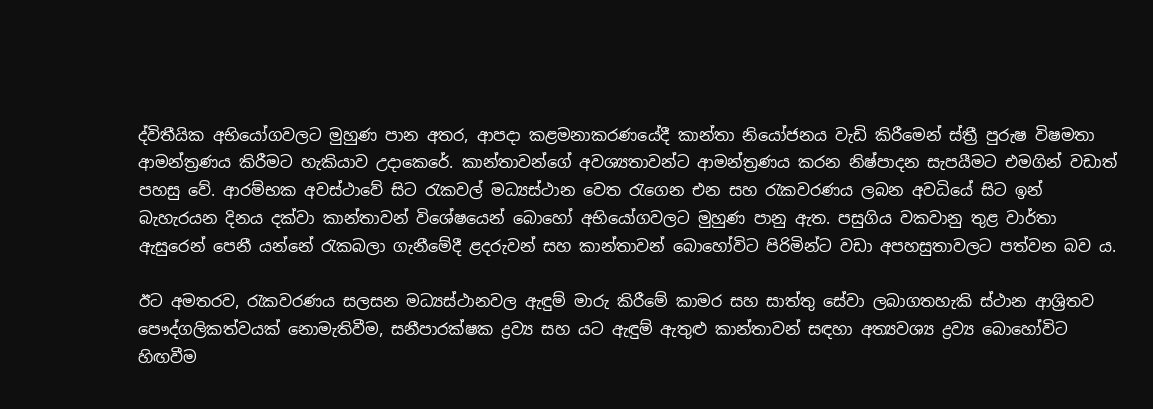ද්විතීයික අභියෝගවලට මුහුණ පාන අතර, ආපදා කළමනාකරණයේදී කාන්තා නියෝජනය වැඩි කිරීමෙන් ස්ත්‍රී පුරුෂ විෂමතා ආමන්ත්‍රණය කිරීමට හැකියාව උදාකෙරේ. කාන්තාවන්ගේ අවශ්‍යතාවන්ට ආමන්ත්‍රණය කරන නිෂ්පාදන සැපයීමට එමගින් වඩාත් පහසු වේ. ආරම්භක අවස්ථාවේ සිට රැකවල් මධ්‍යස්ථාන වෙත රැගෙන එන සහ රැකවරණය ලබන අවධියේ සිට ඉන් බැහැරයන දිනය දක්වා කාන්තාවන් විශේෂයෙන් බොහෝ අභියෝගවලට මුහුණ පානු ඇත. පසුගිය වකවානු තුළ වාර්තා ඇසුරෙන් පෙනී යන්නේ රැකබලා ගැනීමේදී ළදරුවන් සහ කාන්තාවන් බොහෝවිට පිරිමින්ට වඩා අපහසුතාවලට පත්වන බව ය.

ඊට අමතරව, රැකවරණය සලසන මධ්‍යස්ථානවල ඇඳුම් මාරු කිරීමේ කාමර සහ සාත්තු සේවා ලබාගතහැකි ස්ථාන ආශ්‍රිතව පෞද්ගලිකත්වයක් නොමැතිවීම, සනීපාරක්ෂක ද්‍රව්‍ය සහ යට ඇඳුම් ඇතුළු කාන්තාවන් සඳහා අත්‍යවශ්‍ය ද්‍රව්‍ය බොහෝවිට හිඟවීම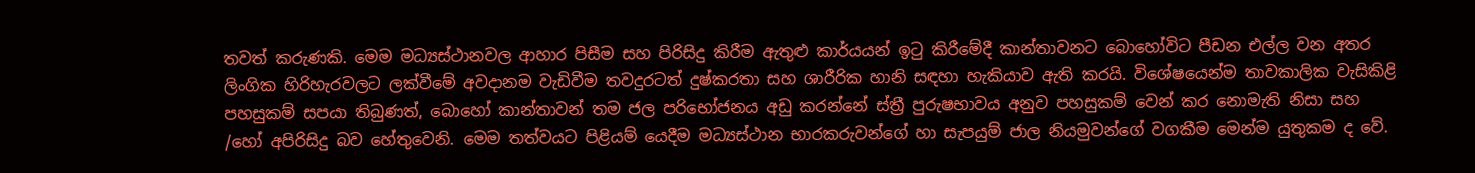තවත් කරුණකි. මෙම මධ්‍යස්ථානවල ආහාර පිසීම සහ පිරිසිදු කිරීම ඇතුළු කාර්යයන් ඉටු කිරීමේදී කාන්තාවනට බොහෝවිට පීඩන එල්ල වන අතර ලිංගික හිරිහැරවලට ලක්වීමේ අවදානම වැඩිවීම තවදුරටත් දුෂ්කරතා සහ ශාරීරික හානි සඳහා හැකියාව ඇති කරයි. විශේෂයෙන්ම තාවකාලික වැසිකිළි පහසුකම් සපයා තිබුණත්, බොහෝ කාන්තාවන් තම ජල පරිභෝජනය අඩු කරන්නේ ස්ත්‍රී පුරුෂභාවය අනුව පහසුකම් වෙන් කර නොමැති නිසා සහ /හෝ අපිරිසිදු බව හේතුවෙනි. මෙම තත්වයට පිළියම් යෙදීම මධ්‍යස්ථාන භාරකරුවන්ගේ හා සැපයුම් ජාල නියමුවන්ගේ වගකීම මෙන්ම යුතුකම ද වේ.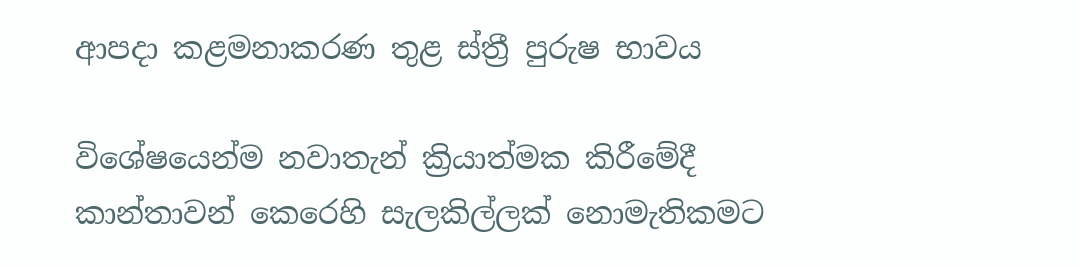ආපදා කළමනාකරණ තුළ ස්ත්‍රී පුරුෂ භාවය

විශේෂයෙන්ම නවාතැන් ක්‍රියාත්මක කිරීමේදී කාන්තාවන් කෙරෙහි සැලකිල්ලක් නොමැතිකමට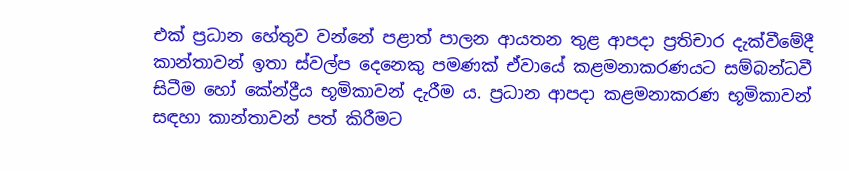එක් ප්‍රධාන හේතුව වන්නේ පළාත් පාලන ආයතන තුළ ආපදා ප්‍රතිචාර දැක්වීමේදී කාන්තාවන් ඉතා ස්වල්ප දෙනෙකු පමණක් ඒවායේ කළමනාකරණයට සම්බන්ධවී සිටීම හෝ කේන්ද්‍රීය භූමිකාවන් දැරීම ය. ප්‍රධාන ආපදා කළමනාකරණ භූමිකාවන් සඳහා කාන්තාවන් පත් කිරීමට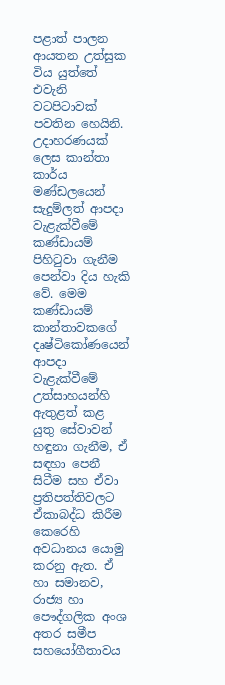පළාත් පාලන ආයතන උත්සුක විය යුත්තේ එවැනි වටපිටාවක් පවතින හෙයිනි. උදාහරණයක් ලෙස කාන්තා කාර්ය මණ්ඩලයෙන් සැදුම්ලත් ආපදා වැළැක්වීමේ කණ්ඩායම් පිහිටුවා ගැනීම පෙන්වා දිය හැකි වේ. මෙම කණ්ඩායම් කාන්තාවකගේ දෘෂ්ටිකෝණයෙන් ආපදා වැළැක්වීමේ උත්සාහයන්හි ඇතුළත් කළ යුතු සේවාවන් හඳුනා ගැනීම, ඒ සඳහා පෙනී සිටීම සහ ඒවා ප්‍රතිපත්තිවලට ඒකාබද්ධ කිරීම කෙරෙහි අවධානය යොමු කරනු ඇත. ඒ හා සමානව, රාජ්‍ය හා පෞද්ගලික අංශ අතර සමීප සහයෝගීතාවය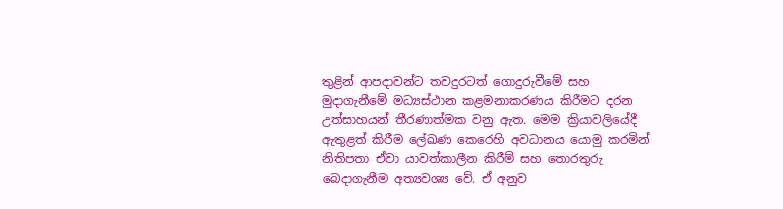තුළින් ආපදාවන්ට තවදුරටත් ගොදුරුවීමේ සහ මුදාගැනීමේ මධ්‍යස්ථාන කළමනාකරණය කිරීමට දරන උත්සාහයන් තීරණාත්මක වනු ඇත. මෙම ක්‍රියාවලියේදී ඇතුළත් කිරීම ලේඛණ කෙරෙහි අවධානය යොමු කරමින් නිතිපතා ඒවා යාවත්කාලීන කිරීම් සහ තොරතුරු බෙදාගැනීම අත්‍යවශ්‍ය වේ. ඒ අනුව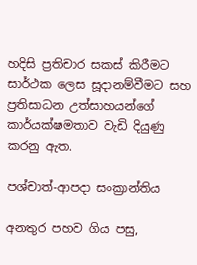හදිසි ප්‍රතිචාර සකස් කිරීමට සාර්ථක ලෙස සූදානම්වීමට සහ ප්‍රතිසාධන උත්සාහයන්ගේ කාර්යක්ෂමතාව වැඩි දියුණු කරනු ඇත.

පශ්චාත්-ආපදා සංක්‍රාන්තිය

අනතුර පහව ගිය පසු,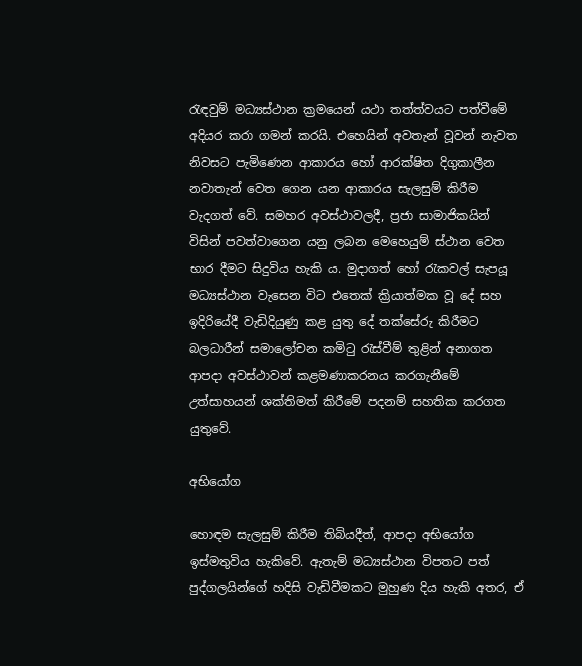රැඳවුම් මධ්‍යස්ථාන ක්‍රමයෙන් යථා තත්ත්වයට පත්වීමේ අදියර කරා ගමන් කරයි. එහෙයින් අවතැන් වූවන් නැවත නිවසට පැමිණෙන ආකාරය හෝ ආරක්ෂිත දිගුකාලීන නවාතැන් වෙත ගෙන යන ආකාරය සැලසුම් කිරීම වැදගත් වේ. සමහර අවස්ථාවලදී, ප්‍රජා සාමාජිකයින් විසින් පවත්වාගෙන යනු ලබන මෙහෙයුම් ස්ථාන වෙත භාර දීමට සිදුවිය හැකි ය. මුදාගත් හෝ රැකවල් සැපයූ මධ්‍යස්ථාන වැසෙන විට එතෙක් ක්‍රියාත්මක වූ දේ සහ ඉදිරියේදී වැඩිදියුණු කළ යුතු දේ තක්සේරු කිරීමට බලධාරීන් සමාලෝචන කමිටු රැස්වීම් තුළින් අනාගත ආපදා අවස්ථාවන් කළමණාකරනය කරගැනීමේ උත්සාහයන් ශක්තිමත් කිරීමේ පදනම් සහතික කරගත යුතුවේ.

අභියෝග

හොඳම සැලසුම් කිරීම තිබියදීත්, ආපදා අභියෝග ඉස්මතුවිය හැකිවේ. ඇතැම් මධ්‍යස්ථාන විපතට පත් පුද්ගලයින්ගේ හදිසි වැඩිවීමකට මුහුණ දිය හැකි අතර, ඒ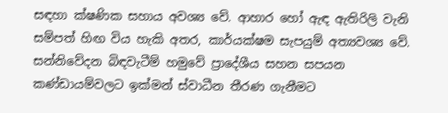සඳහා ක්ෂණික සහාය අවශ්‍ය වේ. ආහාර හෝ ඇඳ ඇතිරිලි වැනි සම්පත් හිඟ විය හැකි අතර, කාර්යක්ෂම සැපයුම් අත්‍යවශ්‍ය වේ. සන්නිවේදන බිඳවැටීම් හමුවේ ප්‍රාදේශීය සහන සපයන කණ්ඩායම්වලට ඉක්මන් ස්වාධීන තීරණ ගැනීමට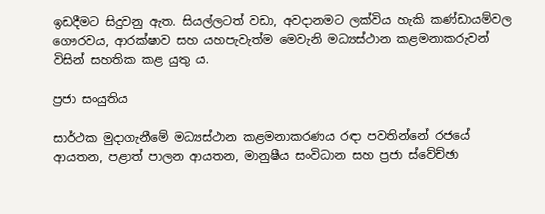ඉඩදීමට සිදුවනු ඇත. සියල්ලටත් වඩා, අවදානමට ලක්විය හැකි කණ්ඩායම්වල ගෞරවය, ආරක්ෂාව සහ යහපැවැත්ම මෙවැනි මධ්‍යස්ථාන කළමනාකරුවන් විසින් සහතික කළ යුතු ය.

ප්‍රජා සංයුතිය

සාර්ථක මුදාගැනීමේ මධ්‍යස්ථාන කළමනාකරණය රඳා පවතින්නේ රජයේ ආයතන, පළාත් පාලන ආයතන, මානුෂීය සංවිධාන සහ ප්‍රජා ස්වේච්ඡා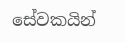සේවකයින්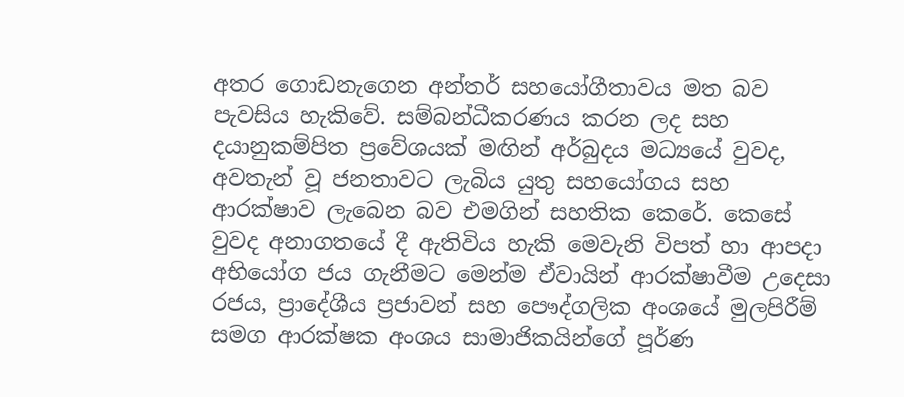අතර ගොඩනැගෙන අන්තර් සහයෝගීතාවය මත බව පැවසිය හැකිවේ. සම්බන්ධීකරණය කරන ලද සහ දයානුකම්පිත ප්‍රවේශයක් මඟින් අර්බුදය මධ්‍යයේ වුවද, අවතැන් වූ ජනතාවට ලැබිය යුතු සහයෝගය සහ ආරක්ෂාව ලැබෙන බව එමගින් සහතික කෙරේ. කෙසේ වුවද අනාගතයේ දී ඇතිවිය හැකි මෙවැනි විපත් හා ආපදා අභියෝග ජය ගැනීමට මෙන්ම ඒවායින් ආරක්ෂාවීම උදෙසා රජය, ප්‍රාදේශීය ප්‍රජාවන් සහ පෞද්ගලික අංශයේ මුලපිරීම් සමග ආරක්ෂක අංශය සාමාජිකයින්ගේ පූර්ණ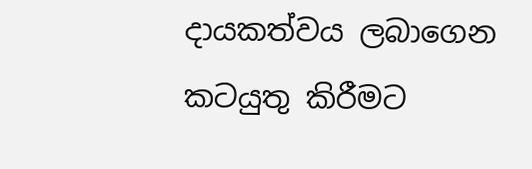දායකත්වය ලබාගෙන කටයුතු කිරීමට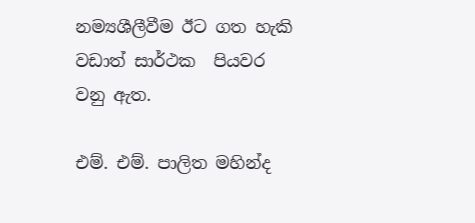නම්‍යශීලීවීම ඊට ගත හැකි වඩාත් සාර්ථක  පියවර වනු ඇත.

එම්. එම්. පාලිත මහින්ද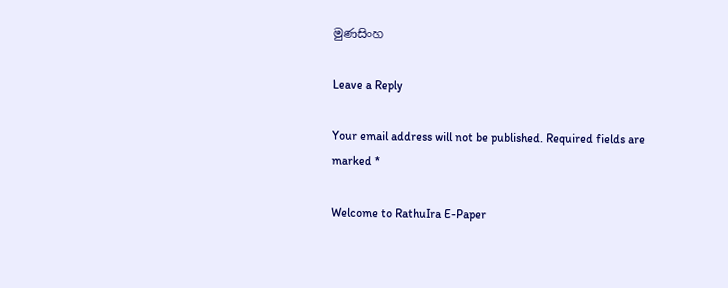මුණසිංහ

Leave a Reply

Your email address will not be published. Required fields are marked *

Welcome to RathuIra E-Paper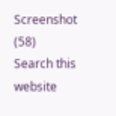Screenshot (58)
Search this website